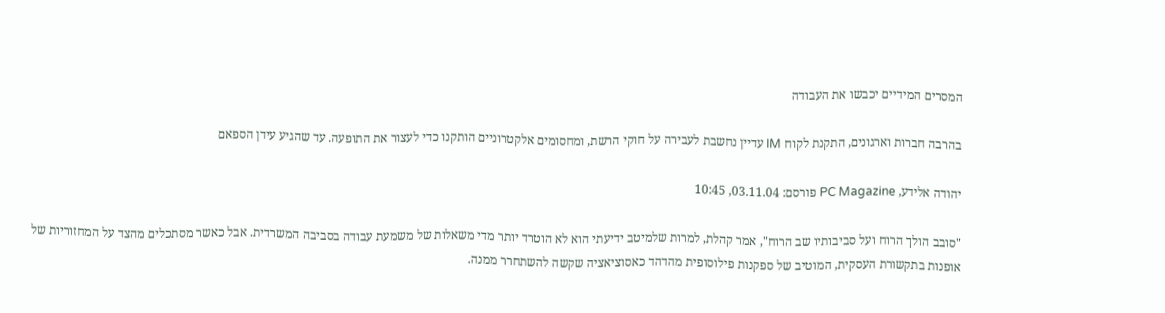המסרים המידיים יכבשו את העבודה

בהרבה חברות וארגונים, התקנת לקוח IM עדיין נחשבת לעבירה על חוקי הרשת, ומחסומים אלקטרוניים הותקנו כדי לעצור את התופעה. עד שהגיע עידן הספאם

יהודה אלידע, PC Magazine פורסם: 03.11.04, 10:45

"סובב הולך הרוח ועל סביבותיו שב הרוח", אמר קהלת, למרות שלמיטב ידיעתי הוא לא הוטרד יותר מדי משאלות של משמעת עבודה בסביבה המשרדית. אבל כאשר מסתכלים מהצד על המחזוריות של אופנות בתקשורת העסקית, המוטיב של ספקנות פילוסופית מהדהד כאסוציאציה שקשה להשתחרר ממנה.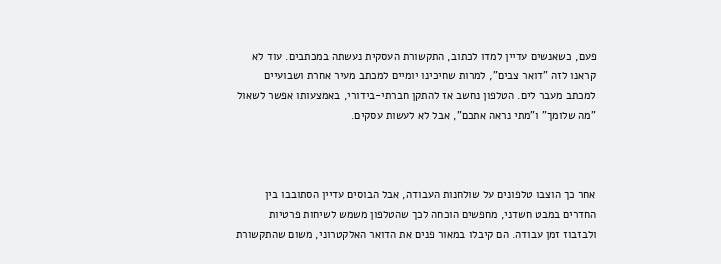פעם, כשאנשים עדיין למדו לכתוב, התקשורת העסקית נעשתה במכתבים. עוד לא קראנו לזה "דואר צבים", למרות שחיכינו יומיים למכתב מעיר אחרת ושבועיים למכתב מעבר לים. הטלפון נחשב אז להתקן חברתי-בידורי, באמצעותו אפשר לשאול "מה שלומך" ו"מתי נראה אתכם", אבל לא לעשות עסקים.



אחר כך הוצבו טלפונים על שולחנות העבודה, אבל הבוסים עדיין הסתובבו בין החדרים במבט חשדני, מחפשים הוכחה לכך שהטלפון משמש לשיחות פרטיות ולבזבוז זמן עבודה. הם קיבלו במאור פנים את הדואר האלקטרוני, משום שהתקשורת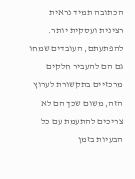הכתובה תמיד נראית רצינית ועסקית יותר. להפתעתם, העובדים שמחו גם הם להעביר חלקים מרכזיים בתקשורת לערוץ הזה, משום שכך הם לא צריכים להתעמת עם כל הבעיות בזמן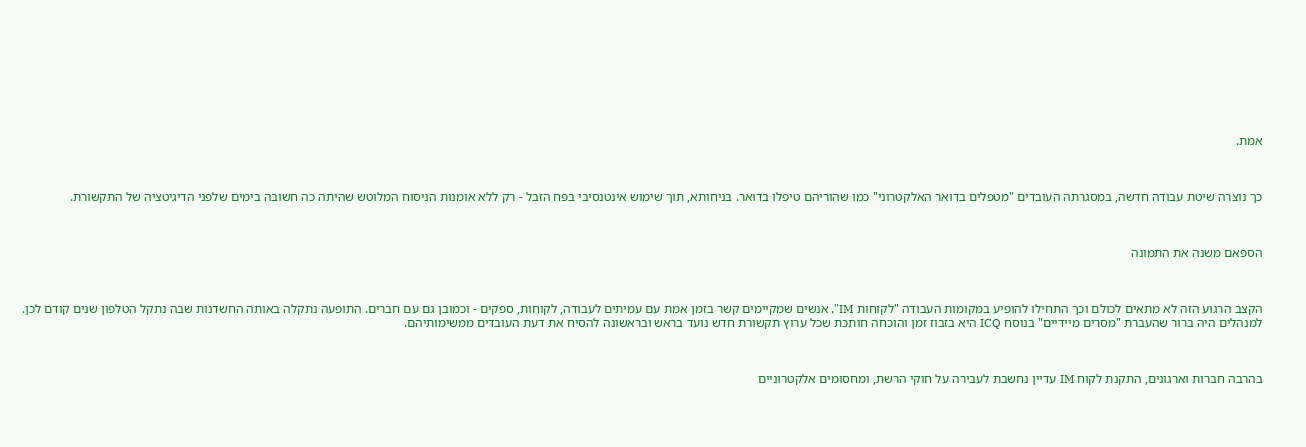אמת.



כך נוצרה שיטת עבודה חדשה, במסגרתה העובדים "מטפלים בדואר האלקטרוני" כמו שהוריהם טיפלו בדואר. בניחותא, תוך שימוש אינטנסיבי בפח הזבל - רק ללא אומנות הניסוח המלוטש שהיתה כה חשובה בימים שלפני הדיגיטציה של התקשורת.



הספאם משנה את התמונה



הקצב הרגוע הזה לא מתאים לכולם וכך התחילו להופיע במקומות העבודה "לקוחות IM", אנשים שמקיימים קשר בזמן אמת עם עמיתים לעבודה, לקוחות, ספקים - וכמובן גם עם חברים. התופעה נתקלה באותה החשדנות שבה נתקל הטלפון שנים קודם לכן. למנהלים היה ברור שהעברת "מסרים מיידיים" בנוסח ICQ היא בזבוז זמן והוכחה חותכת שכל ערוץ תקשורת חדש נועד בראש ובראשונה להסיח את דעת העובדים ממשימותיהם.



בהרבה חברות וארגונים, התקנת לקוח IM עדיין נחשבת לעבירה על חוקי הרשת, ומחסומים אלקטרוניים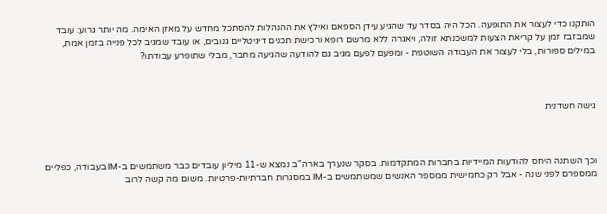הותקנו כדי לעצור את התופעה. הכל היה בסדר עד שהגיע עידן הספאם ואילץ את ההנהלות להסתכל מחדש על מאזן האימה. מה יותר גרוע: עובד שמבזבז זמן על קריאת הצעות למשכנתא זולה, ויאגרה ללא מרשם רופא ורכישת תכנים דיגיטליים גנובים, או עובד שמגיב לכל פנייה בזמן אמת, במילים ספורות, בלי לעצור את העבודה השוטפת - ומפעם לפעם מגיב גם להודעה שהגיעה מחבר, מבלי שתופרע עבודתו?



גישה חשדנית



וכך השתנה היחס להודעות המיידיות בחברות המתקדמות. בסקר שנערך בארה"ב נמצא ש-11 מיליון עובדים כבר משתמשים ב-IM בעבודה, כפליים ממספרם לפני שנה - אבל רק כחמישית ממספר האנשים שמשתמשים ב-IM במסגרות חברתיות-פרטיות. משום מה קשה לרוב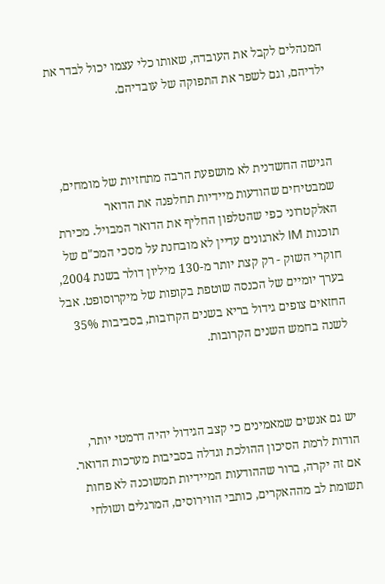המנהלים לקבל את העובדה, שאותו כלי עצמו יכול לבדר את ילדיהם, וגם לשפר את התפוקה של עובדיהם.



הגישה החשדנית לא מושפעת הרבה מתחזיות של מומחים, שמבטיחים שהודעות מיידיות תחלפנה את הדואר האלקטרוני כפי שהטלפון החליף את הדואר המבויל. מכירת תוכנות IM לארגונים עדיין לא מובחנת על מסכי המכ"ם של חוקרי השוק - רק קצת יותר מ-130 מיליון דולר בשנת 2004, בערך יומיים של הכנסה שוטפת בקופות של מיקרוסופט. אבל החזאים צופים גידול בריא בשנים הקרובות, בסביבות 35% לשנה בחמש השנים הקרובות.



יש גם אנשים שמאמינים כי קצב הגידול יהיה דרמטי יותר, הודות לרמת הסיכון ההולכת וגדלה בסביבות מערכות הדואר. אם זה יקרה, ברור שההודעות המיידיות תמשוכנה לא פחות תשומת לב מההאקרים, כותבי הווירוסים, המרגלים ושולחי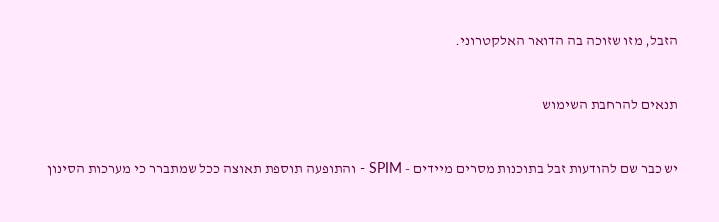הזבל, מזו שזוכה בה הדואר האלקטרוני.



תנאים להרחבת השימוש



יש כבר שם להודעות זבל בתוכנות מסרים מיידים - SPIM - והתופעה תוספת תאוצה ככל שמתברר כי מערכות הסינון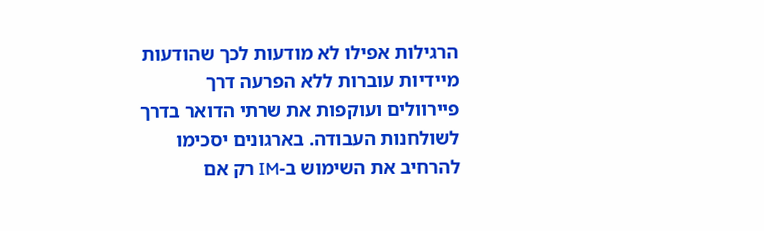הרגילות אפילו לא מודעות לכך שהודעות מיידיות עוברות ללא הפרעה דרך פיירוולים ועוקפות את שרתי הדואר בדרך לשולחנות העבודה. בארגונים יסכימו להרחיב את השימוש ב-IM רק אם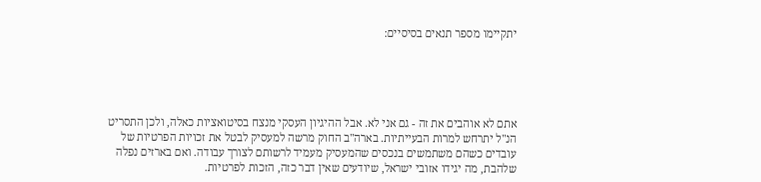יתקיימו מספר תנאים בסיסיים:





אתם לא אוהבים את זה - גם אני לא. אבל ההיגיון העסקי מנצח בסיטואציות כאלה, ולכן התסריט הנ"ל יתרחש למרות הבעייתיות. בארה"ב החוק מרשה למעסיק לבטל את זכויות הפרטיות של עובדים כשהם משתמשים בנכסים שהמעסיק מעמיד לרשותם לצורך עבודה. ואם בארזים נפלה שלהבת, מה יגידו אזובי ישראל, שיודעים שאין דבר כזה, הזכות לפרטיות.